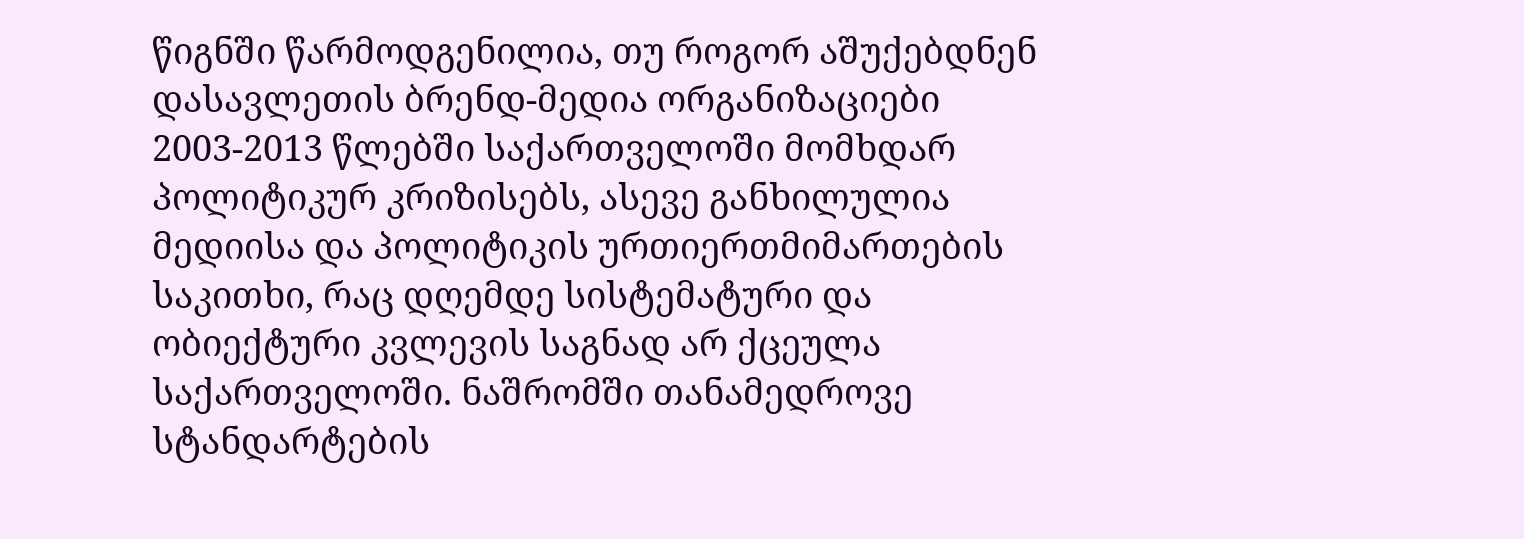წიგნში წარმოდგენილია, თუ როგორ აშუქებდნენ დასავლეთის ბრენდ-მედია ორგანიზაციები 2003-2013 წლებში საქართველოში მომხდარ პოლიტიკურ კრიზისებს, ასევე განხილულია მედიისა და პოლიტიკის ურთიერთმიმართების საკითხი, რაც დღემდე სისტემატური და ობიექტური კვლევის საგნად არ ქცეულა საქართველოში. ნაშრომში თანამედროვე სტანდარტების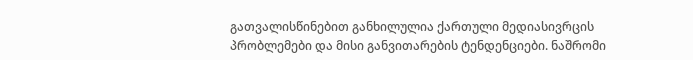გათვალისწინებით განხილულია ქართული მედიასივრცის პრობლემები და მისი განვითარების ტენდენციები. ნაშრომი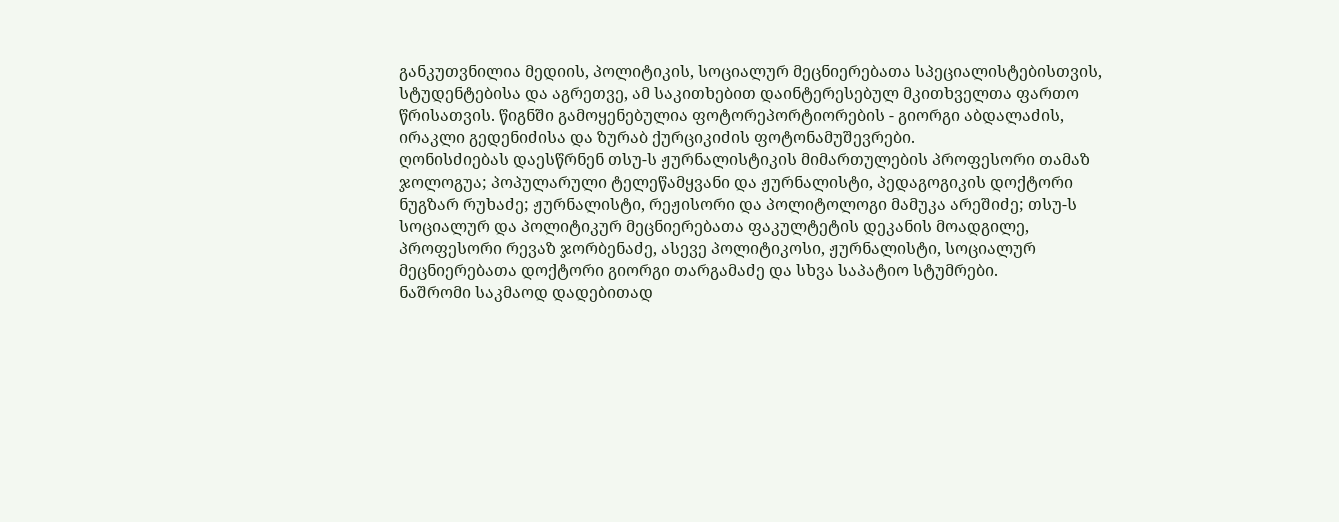განკუთვნილია მედიის, პოლიტიკის, სოციალურ მეცნიერებათა სპეციალისტებისთვის, სტუდენტებისა და აგრეთვე, ამ საკითხებით დაინტერესებულ მკითხველთა ფართო წრისათვის. წიგნში გამოყენებულია ფოტორეპორტიორების - გიორგი აბდალაძის, ირაკლი გედენიძისა და ზურაბ ქურციკიძის ფოტონამუშევრები.
ღონისძიებას დაესწრნენ თსუ-ს ჟურნალისტიკის მიმართულების პროფესორი თამაზ ჯოლოგუა; პოპულარული ტელეწამყვანი და ჟურნალისტი, პედაგოგიკის დოქტორი ნუგზარ რუხაძე; ჟურნალისტი, რეჟისორი და პოლიტოლოგი მამუკა არეშიძე; თსუ-ს სოციალურ და პოლიტიკურ მეცნიერებათა ფაკულტეტის დეკანის მოადგილე, პროფესორი რევაზ ჯორბენაძე, ასევე პოლიტიკოსი, ჟურნალისტი, სოციალურ მეცნიერებათა დოქტორი გიორგი თარგამაძე და სხვა საპატიო სტუმრები.
ნაშრომი საკმაოდ დადებითად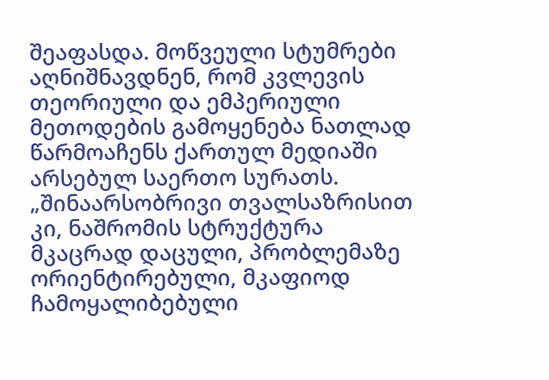შეაფასდა. მოწვეული სტუმრები აღნიშნავდნენ, რომ კვლევის თეორიული და ემპერიული მეთოდების გამოყენება ნათლად წარმოაჩენს ქართულ მედიაში არსებულ საერთო სურათს. „შინაარსობრივი თვალსაზრისით კი, ნაშრომის სტრუქტურა მკაცრად დაცული, პრობლემაზე ორიენტირებული, მკაფიოდ ჩამოყალიბებული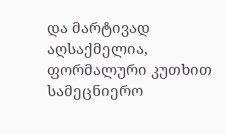და მარტივად აღსაქმელია, ფორმალური კუთხით სამეცნიერო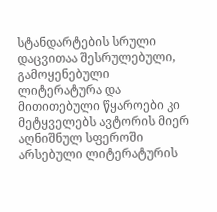სტანდარტების სრული დაცვითაა შესრულებული, გამოყენებული ლიტერატურა და მითითებული წყაროები კი მეტყველებს ავტორის მიერ აღნიშნულ სფეროში არსებული ლიტერატურის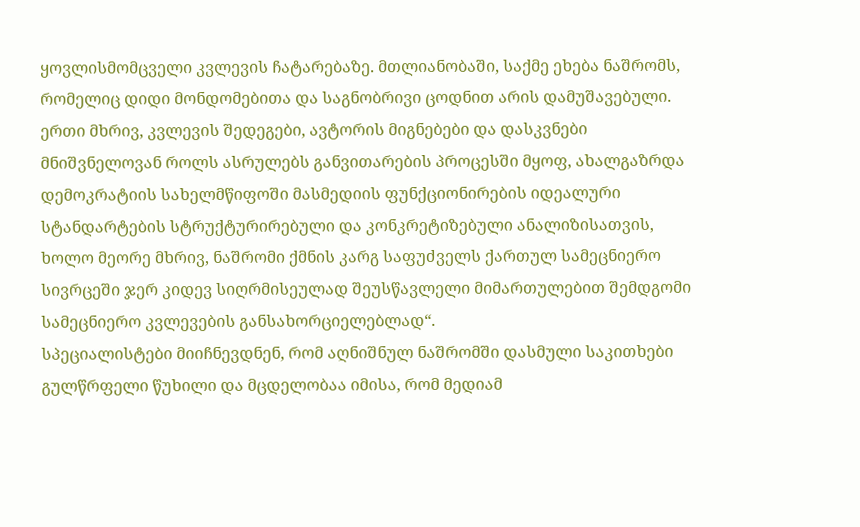ყოვლისმომცველი კვლევის ჩატარებაზე. მთლიანობაში, საქმე ეხება ნაშრომს, რომელიც დიდი მონდომებითა და საგნობრივი ცოდნით არის დამუშავებული. ერთი მხრივ, კვლევის შედეგები, ავტორის მიგნებები და დასკვნები მნიშვნელოვან როლს ასრულებს განვითარების პროცესში მყოფ, ახალგაზრდა დემოკრატიის სახელმწიფოში მასმედიის ფუნქციონირების იდეალური სტანდარტების სტრუქტურირებული და კონკრეტიზებული ანალიზისათვის, ხოლო მეორე მხრივ, ნაშრომი ქმნის კარგ საფუძველს ქართულ სამეცნიერო სივრცეში ჯერ კიდევ სიღრმისეულად შეუსწავლელი მიმართულებით შემდგომი სამეცნიერო კვლევების განსახორციელებლად“.
სპეციალისტები მიიჩნევდნენ, რომ აღნიშნულ ნაშრომში დასმული საკითხები გულწრფელი წუხილი და მცდელობაა იმისა, რომ მედიამ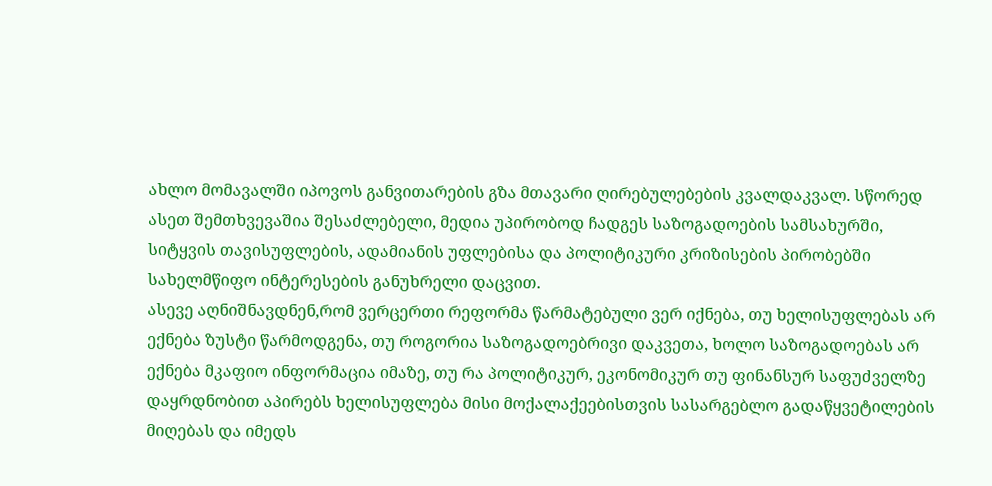ახლო მომავალში იპოვოს განვითარების გზა მთავარი ღირებულებების კვალდაკვალ. სწორედ ასეთ შემთხვევაშია შესაძლებელი, მედია უპირობოდ ჩადგეს საზოგადოების სამსახურში, სიტყვის თავისუფლების, ადამიანის უფლებისა და პოლიტიკური კრიზისების პირობებში სახელმწიფო ინტერესების განუხრელი დაცვით.
ასევე აღნიშნავდნენ,რომ ვერცერთი რეფორმა წარმატებული ვერ იქნება, თუ ხელისუფლებას არ ექნება ზუსტი წარმოდგენა, თუ როგორია საზოგადოებრივი დაკვეთა, ხოლო საზოგადოებას არ ექნება მკაფიო ინფორმაცია იმაზე, თუ რა პოლიტიკურ, ეკონომიკურ თუ ფინანსურ საფუძველზე დაყრდნობით აპირებს ხელისუფლება მისი მოქალაქეებისთვის სასარგებლო გადაწყვეტილების მიღებას და იმედს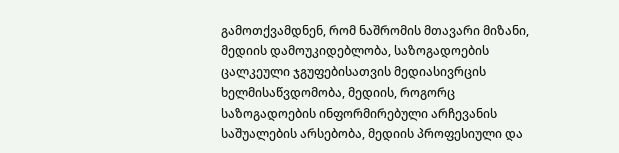გამოთქვამდნენ, რომ ნაშრომის მთავარი მიზანი, მედიის დამოუკიდებლობა, საზოგადოების ცალკეული ჯგუფებისათვის მედიასივრცის ხელმისაწვდომობა, მედიის, როგორც საზოგადოების ინფორმირებული არჩევანის საშუალების არსებობა, მედიის პროფესიული და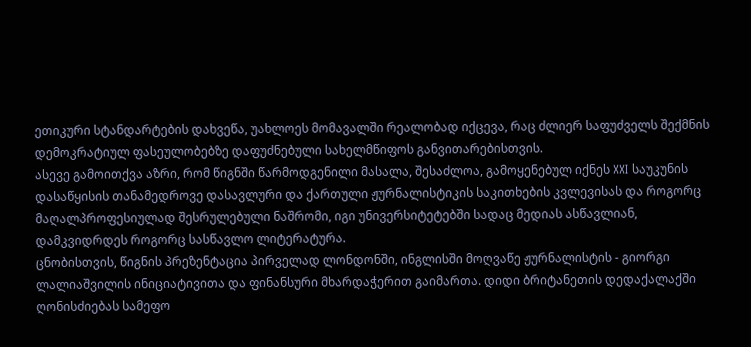ეთიკური სტანდარტების დახვეწა, უახლოეს მომავალში რეალობად იქცევა, რაც ძლიერ საფუძველს შექმნის დემოკრატიულ ფასეულობებზე დაფუძნებული სახელმწიფოს განვითარებისთვის.
ასევე გამოითქვა აზრი, რომ წიგნში წარმოდგენილი მასალა, შესაძლოა, გამოყენებულ იქნეს XXI საუკუნის დასაწყისის თანამედროვე დასავლური და ქართული ჟურნალისტიკის საკითხების კვლევისას და როგორც მაღალპროფესიულად შესრულებული ნაშრომი, იგი უნივერსიტეტებში სადაც მედიას ასწავლიან, დამკვიდრდეს როგორც სასწავლო ლიტერატურა.
ცნობისთვის, წიგნის პრეზენტაცია პირველად ლონდონში, ინგლისში მოღვაწე ჟურნალისტის - გიორგი ლალიაშვილის ინიციატივითა და ფინანსური მხარდაჭერით გაიმართა. დიდი ბრიტანეთის დედაქალაქში ღონისძიებას სამეფო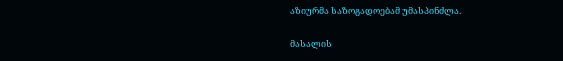აზიურმა საზოგადოებამ უმასპინძლა.

მასალის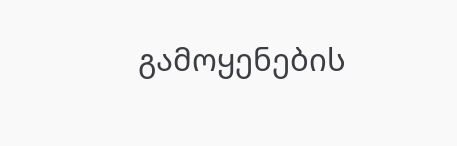გამოყენების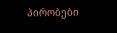პირობები